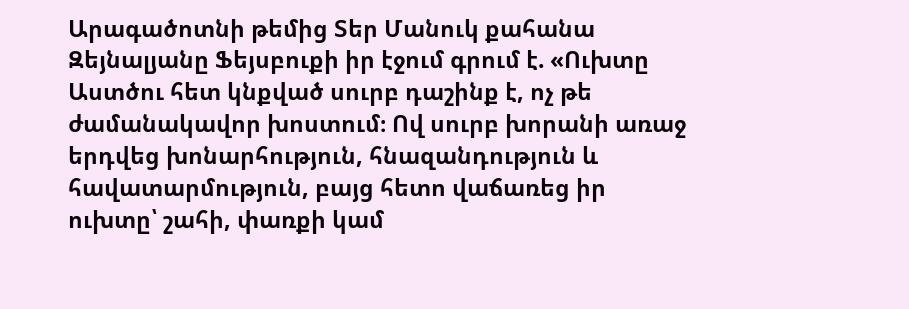Արագածոտնի թեմից Տեր Մանուկ քահանա Զեյնալյանը Ֆեյսբուքի իր էջում գրում է. «Ուխտը Աստծու հետ կնքված սուրբ դաշինք է, ոչ թե ժամանակավոր խոստում։ Ով սուրբ խորանի առաջ երդվեց խոնարհություն, հնազանդություն և հավատարմություն, բայց հետո վաճառեց իր ուխտը՝ շահի, փառքի կամ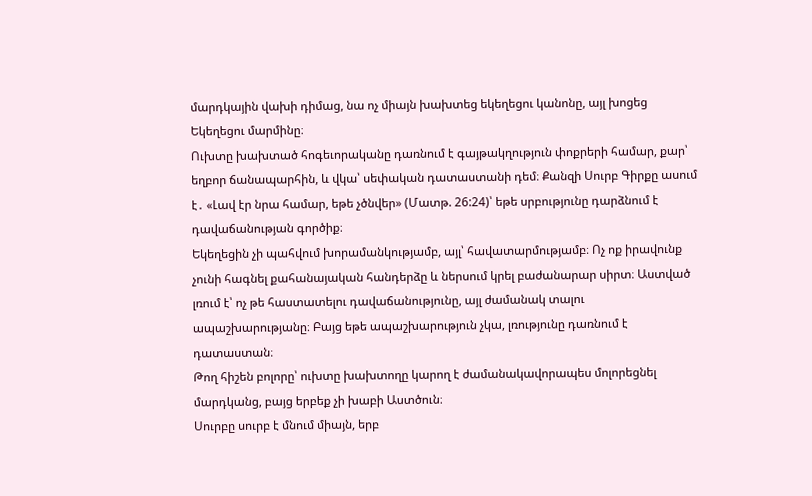մարդկային վախի դիմաց, նա ոչ միայն խախտեց եկեղեցու կանոնը, այլ խոցեց Եկեղեցու մարմինը։
Ուխտը խախտած հոգեւորականը դառնում է գայթակղություն փոքրերի համար, քար՝ եղբոր ճանապարհին, և վկա՝ սեփական դատաստանի դեմ։ Քանզի Սուրբ Գիրքը ասում է․ «Լավ էր նրա համար, եթե չծնվեր» (Մատթ. 26:24)՝ եթե սրբությունը դարձնում է դավաճանության գործիք։
Եկեղեցին չի պահվում խորամանկությամբ, այլ՝ հավատարմությամբ։ Ոչ ոք իրավունք չունի հագնել քահանայական հանդերձը և ներսում կրել բաժանարար սիրտ։ Աստված լռում է՝ ոչ թե հաստատելու դավաճանությունը, այլ ժամանակ տալու ապաշխարությանը։ Բայց եթե ապաշխարություն չկա, լռությունը դառնում է դատաստան։
Թող հիշեն բոլորը՝ ուխտը խախտողը կարող է ժամանակավորապես մոլորեցնել մարդկանց, բայց երբեք չի խաբի Աստծուն։
Սուրբը սուրբ է մնում միայն, երբ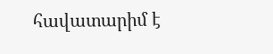հավատարիմ է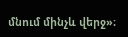մնում մինչև վերջ»։